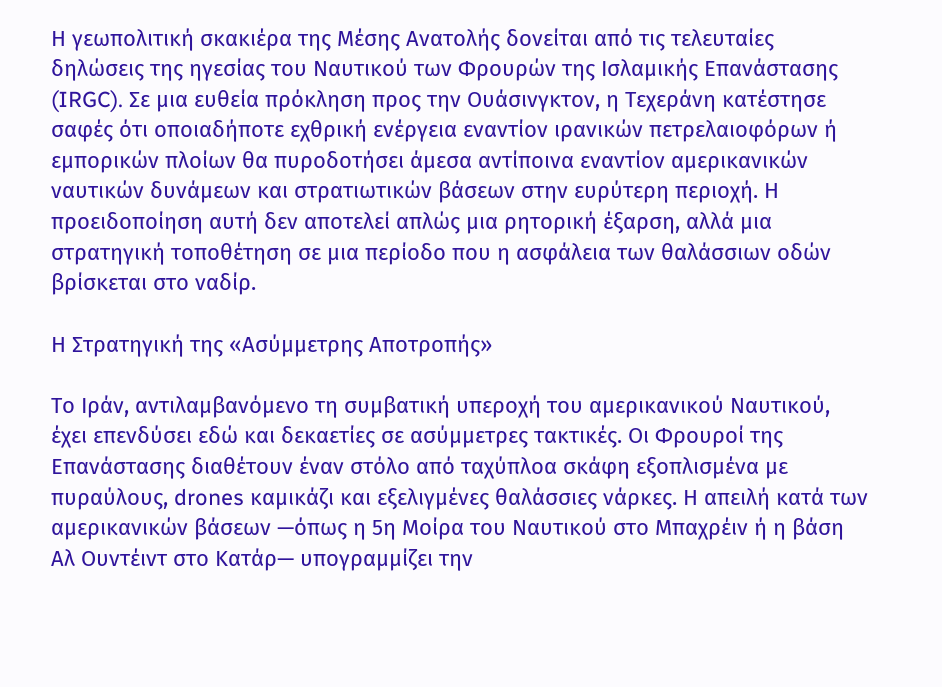Η γεωπολιτική σκακιέρα της Μέσης Ανατολής δονείται από τις τελευταίες δηλώσεις της ηγεσίας του Ναυτικού των Φρουρών της Ισλαμικής Επανάστασης (IRGC). Σε μια ευθεία πρόκληση προς την Ουάσινγκτον, η Τεχεράνη κατέστησε σαφές ότι οποιαδήποτε εχθρική ενέργεια εναντίον ιρανικών πετρελαιοφόρων ή εμπορικών πλοίων θα πυροδοτήσει άμεσα αντίποινα εναντίον αμερικανικών ναυτικών δυνάμεων και στρατιωτικών βάσεων στην ευρύτερη περιοχή. Η προειδοποίηση αυτή δεν αποτελεί απλώς μια ρητορική έξαρση, αλλά μια στρατηγική τοποθέτηση σε μια περίοδο που η ασφάλεια των θαλάσσιων οδών βρίσκεται στο ναδίρ.

Η Στρατηγική της «Ασύμμετρης Αποτροπής»

Το Ιράν, αντιλαμβανόμενο τη συμβατική υπεροχή του αμερικανικού Ναυτικού, έχει επενδύσει εδώ και δεκαετίες σε ασύμμετρες τακτικές. Οι Φρουροί της Επανάστασης διαθέτουν έναν στόλο από ταχύπλοα σκάφη εξοπλισμένα με πυραύλους, drones καμικάζι και εξελιγμένες θαλάσσιες νάρκες. Η απειλή κατά των αμερικανικών βάσεων —όπως η 5η Μοίρα του Ναυτικού στο Μπαχρέιν ή η βάση Αλ Ουντέιντ στο Κατάρ— υπογραμμίζει την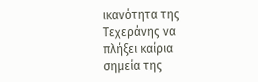ικανότητα της Τεχεράνης να πλήξει καίρια σημεία της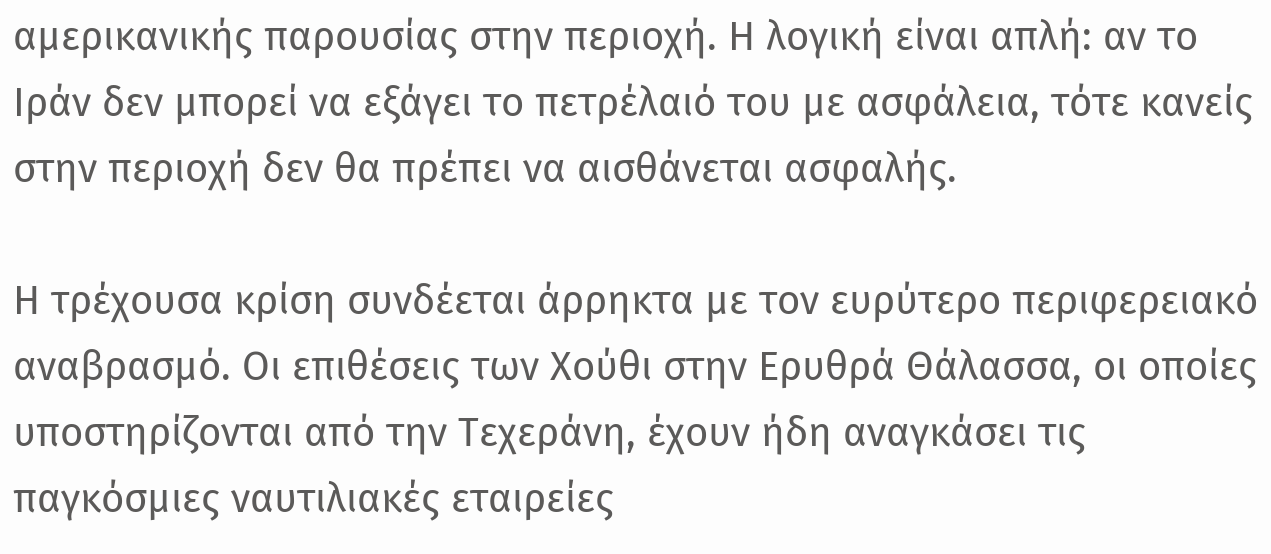αμερικανικής παρουσίας στην περιοχή. Η λογική είναι απλή: αν το Ιράν δεν μπορεί να εξάγει το πετρέλαιό του με ασφάλεια, τότε κανείς στην περιοχή δεν θα πρέπει να αισθάνεται ασφαλής.

Η τρέχουσα κρίση συνδέεται άρρηκτα με τον ευρύτερο περιφερειακό αναβρασμό. Οι επιθέσεις των Χούθι στην Ερυθρά Θάλασσα, οι οποίες υποστηρίζονται από την Τεχεράνη, έχουν ήδη αναγκάσει τις παγκόσμιες ναυτιλιακές εταιρείες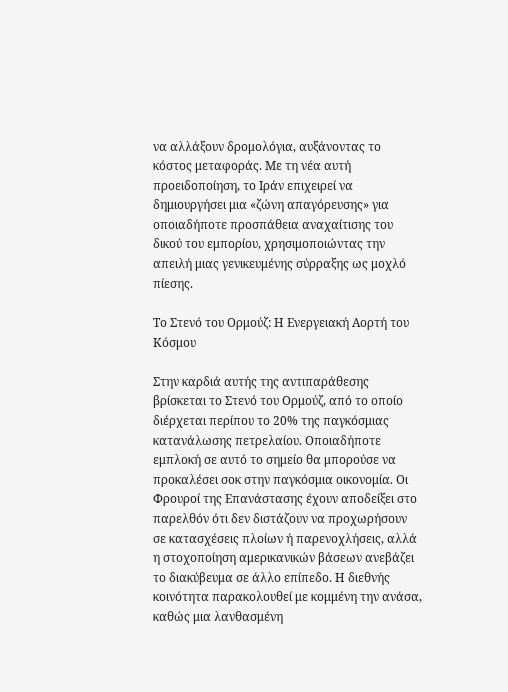να αλλάξουν δρομολόγια, αυξάνοντας το κόστος μεταφοράς. Με τη νέα αυτή προειδοποίηση, το Ιράν επιχειρεί να δημιουργήσει μια «ζώνη απαγόρευσης» για οποιαδήποτε προσπάθεια αναχαίτισης του δικού του εμπορίου, χρησιμοποιώντας την απειλή μιας γενικευμένης σύρραξης ως μοχλό πίεσης.

Το Στενό του Ορμούζ: Η Ενεργειακή Αορτή του Κόσμου

Στην καρδιά αυτής της αντιπαράθεσης βρίσκεται το Στενό του Ορμούζ, από το οποίο διέρχεται περίπου το 20% της παγκόσμιας κατανάλωσης πετρελαίου. Οποιαδήποτε εμπλοκή σε αυτό το σημείο θα μπορούσε να προκαλέσει σοκ στην παγκόσμια οικονομία. Οι Φρουροί της Επανάστασης έχουν αποδείξει στο παρελθόν ότι δεν διστάζουν να προχωρήσουν σε κατασχέσεις πλοίων ή παρενοχλήσεις, αλλά η στοχοποίηση αμερικανικών βάσεων ανεβάζει το διακύβευμα σε άλλο επίπεδο. Η διεθνής κοινότητα παρακολουθεί με κομμένη την ανάσα, καθώς μια λανθασμένη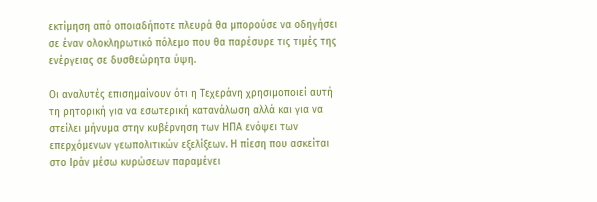εκτίμηση από οποιαδήποτε πλευρά θα μπορούσε να οδηγήσει σε έναν ολοκληρωτικό πόλεμο που θα παρέσυρε τις τιμές της ενέργειας σε δυσθεώρητα ύψη.

Οι αναλυτές επισημαίνουν ότι η Τεχεράνη χρησιμοποιεί αυτή τη ρητορική για να εσωτερική κατανάλωση αλλά και για να στείλει μήνυμα στην κυβέρνηση των ΗΠΑ ενόψει των επερχόμενων γεωπολιτικών εξελίξεων. Η πίεση που ασκείται στο Ιράν μέσω κυρώσεων παραμένει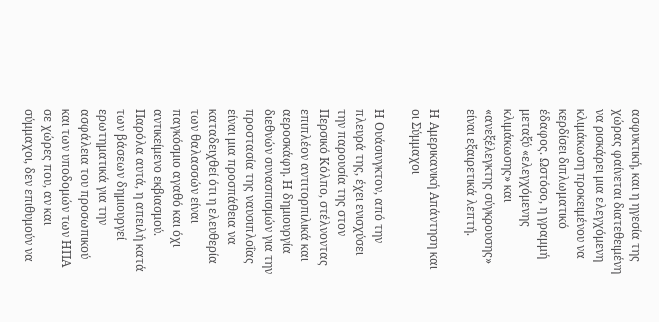ασφυκτική, και η ηγεσία της χώρας φαίνεται διατεθειμένη να ρισκάρει μια ελεγχόμενη κλιμάκωση προκειμένου να κερδίσει διπλωματικό έδαφος. Ωστόσο, η γραμμή μεταξύ «ελεγχόμενης κλιμάκωσης» και «ανεξέλεγκτης σύγκρουσης» είναι εξαιρετικά λεπτή.

Η Αμερικανική Απάντηση και οι Σύμμαχοι

Η Ουάσινγκτον, από την πλευρά της, έχει ενισχύσει την παρουσία της στον Περσικό Κόλπο, στέλνοντας επιπλέον αντιτορπιλικά και αεροσκάφη. Η δημιουργία διεθνών συνασπισμών για την προστασία της ναυσιπλοΐας είναι μια προσπάθεια να καταδειχθεί ότι η ελευθερία των θαλασσών είναι παγκόσμιο αγαθό και όχι αντικείμενο εκβιασμού. Παρόλα αυτά, η απειλή κατά των βάσεων δημιουργεί ερωτηματικά για την ασφάλεια του προσωπικού και των υποδομών των ΗΠΑ σε χώρες που, αν και σύμμαχοι, δεν επιθυμούν να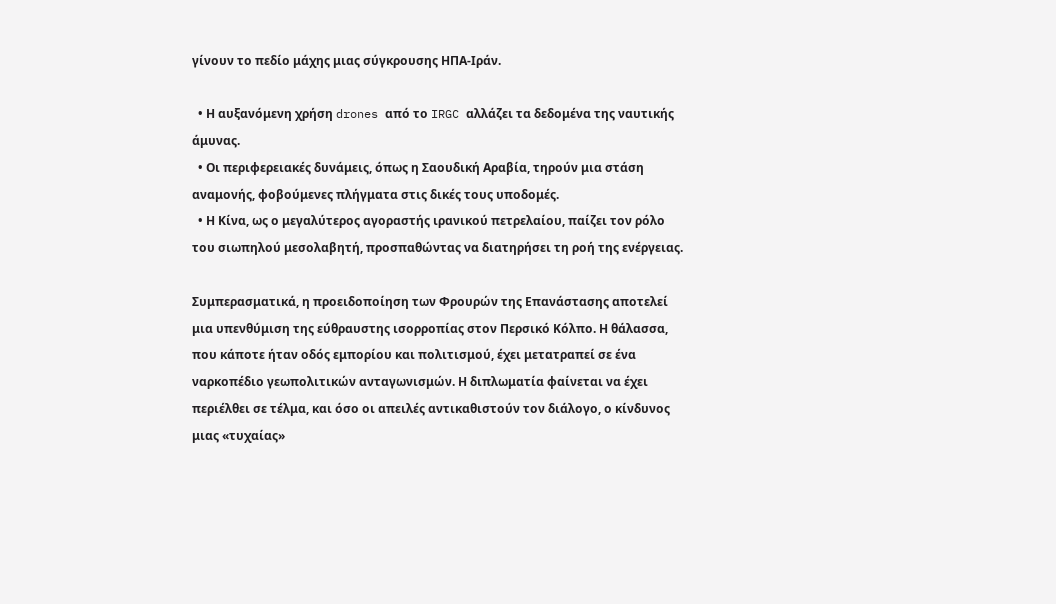γίνουν το πεδίο μάχης μιας σύγκρουσης ΗΠΑ-Ιράν.

  • Η αυξανόμενη χρήση drones από το IRGC αλλάζει τα δεδομένα της ναυτικής άμυνας.
  • Οι περιφερειακές δυνάμεις, όπως η Σαουδική Αραβία, τηρούν μια στάση αναμονής, φοβούμενες πλήγματα στις δικές τους υποδομές.
  • Η Κίνα, ως ο μεγαλύτερος αγοραστής ιρανικού πετρελαίου, παίζει τον ρόλο του σιωπηλού μεσολαβητή, προσπαθώντας να διατηρήσει τη ροή της ενέργειας.

Συμπερασματικά, η προειδοποίηση των Φρουρών της Επανάστασης αποτελεί μια υπενθύμιση της εύθραυστης ισορροπίας στον Περσικό Κόλπο. Η θάλασσα, που κάποτε ήταν οδός εμπορίου και πολιτισμού, έχει μετατραπεί σε ένα ναρκοπέδιο γεωπολιτικών ανταγωνισμών. Η διπλωματία φαίνεται να έχει περιέλθει σε τέλμα, και όσο οι απειλές αντικαθιστούν τον διάλογο, ο κίνδυνος μιας «τυχαίας»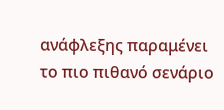ανάφλεξης παραμένει το πιο πιθανό σενάριο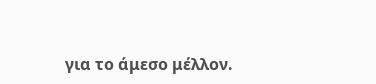για το άμεσο μέλλον.